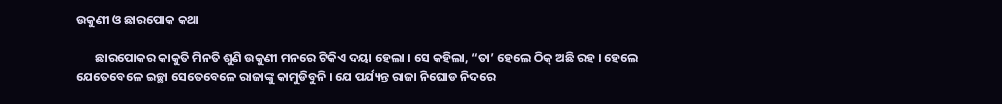ଉକୁଣୀ ଓ ଛାରପୋକ କଥା

       ଛାରପୋକର କାକୁତି ମିନତି ଶୁଣି ଉକୁଣୀ ମନରେ ଟିକିଏ ଦୟା ହେଲା । ସେ କହିଲା, “ତା’ ହେଲେ ଠିକ୍ ଅଛି ରହ । ହେଲେ ଯେତେବେଳେ ଇଚ୍ଛା ସେତେବେଳେ ରାଜାଙ୍କୁ କାମୁଡିବୁନି । ଯେ ପର୍ଯ୍ୟନ୍ତ ରାଜା ନିଘୋଡ ନିଦରେ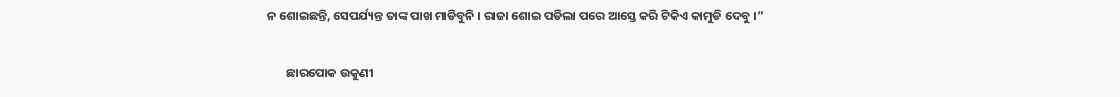ନ ଶୋଇଛନ୍ତି, ସେପର୍ଯ୍ୟନ୍ତ ତାଙ୍କ ପାଖ ମାଡିବୁନି । ରାଜା ଶୋଇ ପଡିଲା ପରେ ଆସ୍ତେ କରି ଟିକିଏ କାମୁଡି ଦେବୁ ।”

       ଛାରପୋକ ଉକୁଣୀ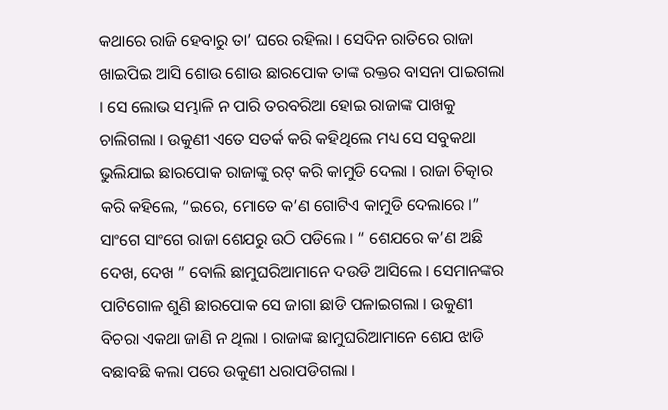କଥାରେ ରାଜି ହେବାରୁ ତା’ ଘରେ ରହିଲା । ସେଦିନ ରାତିରେ ରାଜା ଖାଇପିଇ ଆସି ଶୋଉ ଶୋଉ ଛାରପୋକ ତାଙ୍କ ରକ୍ତର ବାସନା ପାଇଗଲା । ସେ ଲୋଭ ସମ୍ଭାଳି ନ ପାରି ତରବରିଆ ହୋଇ ରାଜାଙ୍କ ପାଖକୁ ଚାଲିଗଲା । ଉକୁଣୀ ଏତେ ସତର୍କ କରି କହିଥିଲେ ମଧ୍ୟ ସେ ସବୁକଥା ଭୁଲିଯାଇ ଛାରପୋକ ରାଜାଙ୍କୁ ରଟ୍ କରି କାମୁଡି ଦେଲା । ରାଜା ଚିତ୍କାର କରି କହିଲେ, “ଇରେ, ମୋତେ କ’ଣ ଗୋଟିଏ କାମୁଡି ଦେଲାରେ ।” ସାଂଗେ ସାଂଗେ ରାଜା ଶେଯରୁ ଉଠି ପଡିଲେ । “ ଶେଯରେ କ’ଣ ଅଛି ଦେଖ, ଦେଖ ” ବୋଲି ଛାମୁଘରିଆମାନେ ଦଉଡି ଆସିଲେ । ସେମାନଙ୍କର ପାଟିଗୋଳ ଶୁଣି ଛାରପୋକ ସେ ଜାଗା ଛାଡି ପଳାଇଗଲା । ଉକୁଣୀ ବିଚରା ଏକଥା ଜାଣି ନ ଥିଲା । ରାଜାଙ୍କ ଛାମୁଘରିଆମାନେ ଶେଯ ଝାଡି ବଛାବଛି କଲା ପରେ ଉକୁଣୀ ଧରାପଡିଗଲା ।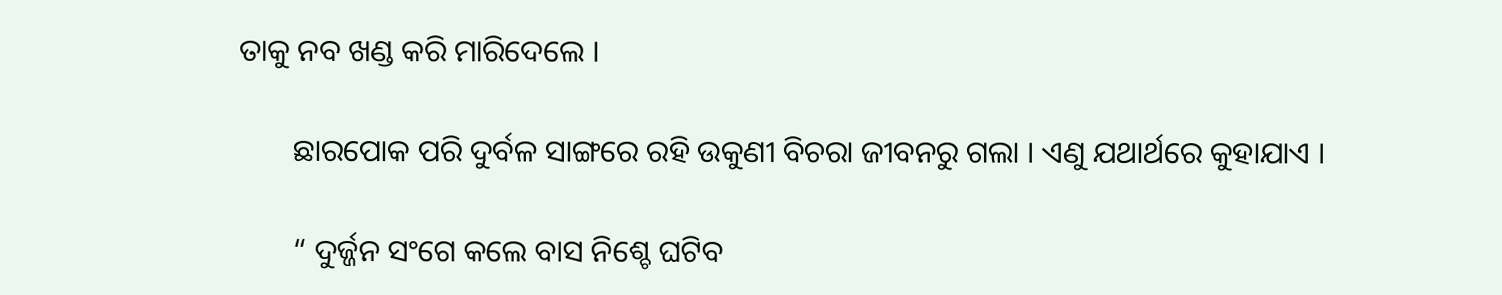ତାକୁ ନବ ଖଣ୍ଡ କରି ମାରିଦେଲେ ।

       ଛାରପୋକ ପରି ଦୁର୍ବଳ ସାଙ୍ଗରେ ରହି ଉକୁଣୀ ବିଚରା ଜୀବନରୁ ଗଲା । ଏଣୁ ଯଥାର୍ଥରେ କୁହାଯାଏ ।

       “ ଦୁର୍ଜ୍ଜନ ସଂଗେ କଲେ ବାସ ନିଶ୍ଚେ ଘଟିବ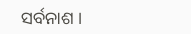ସର୍ବନାଶ ।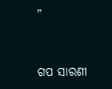”


ଗପ ସାରଣୀ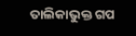ତାଲିକାଭୁକ୍ତ ଗପ